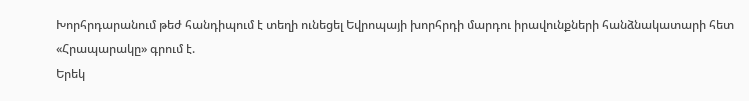Խորհրդարանում թեժ հանդիպում է տեղի ունեցել Եվրոպայի խորհրդի մարդու իրավունքների հանձնակատարի հետ
«Հրապարակը» գրում է.
Երեկ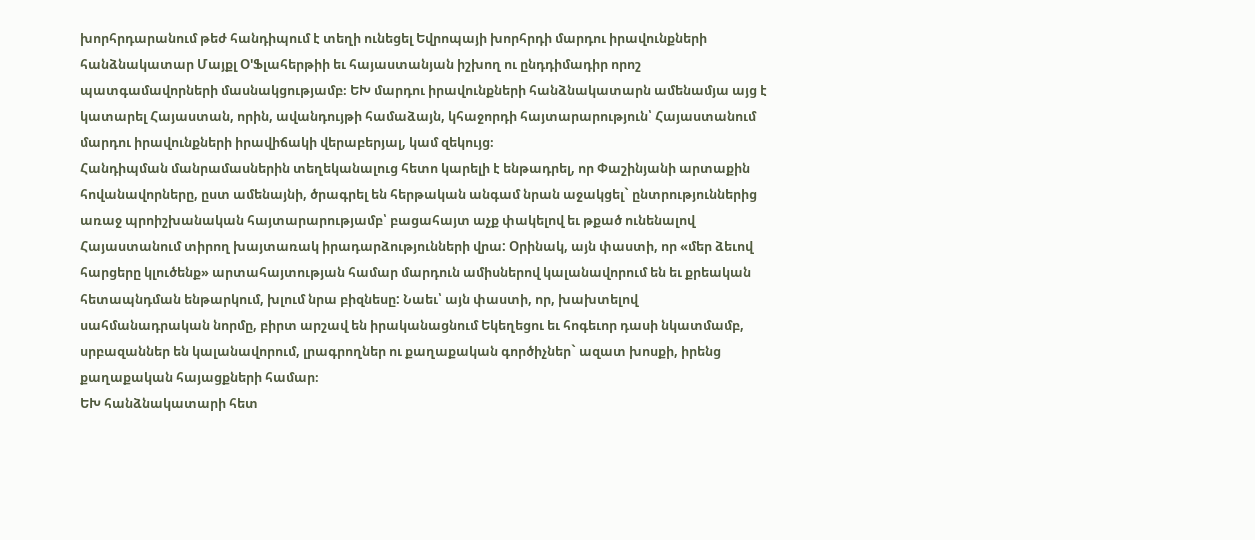խորհրդարանում թեժ հանդիպում է տեղի ունեցել Եվրոպայի խորհրդի մարդու իրավունքների հանձնակատար Մայքլ Օ'Ֆլահերթիի եւ հայաստանյան իշխող ու ընդդիմադիր որոշ պատգամավորների մասնակցությամբ։ ԵԽ մարդու իրավունքների հանձնակատարն ամենամյա այց է կատարել Հայաստան, որին, ավանդույթի համաձայն, կհաջորդի հայտարարություն՝ Հայաստանում մարդու իրավունքների իրավիճակի վերաբերյալ, կամ զեկույց։
Հանդիպման մանրամասներին տեղեկանալուց հետո կարելի է ենթադրել, որ Փաշինյանի արտաքին հովանավորները, ըստ ամենայնի, ծրագրել են հերթական անգամ նրան աջակցել` ընտրություններից առաջ պրոիշխանական հայտարարությամբ՝ բացահայտ աչք փակելով եւ թքած ունենալով Հայաստանում տիրող խայտառակ իրադարձությունների վրա: Օրինակ, այն փաստի, որ «մեր ձեւով հարցերը կլուծենք» արտահայտության համար մարդուն ամիսներով կալանավորում են եւ քրեական հետապնդման ենթարկում, խլում նրա բիզնեսը: Նաեւ՝ այն փաստի, որ, խախտելով սահմանադրական նորմը, բիրտ արշավ են իրականացնում Եկեղեցու եւ հոգեւոր դասի նկատմամբ, սրբազաններ են կալանավորում, լրագրողներ ու քաղաքական գործիչներ` ազատ խոսքի, իրենց քաղաքական հայացքների համար։
ԵԽ հանձնակատարի հետ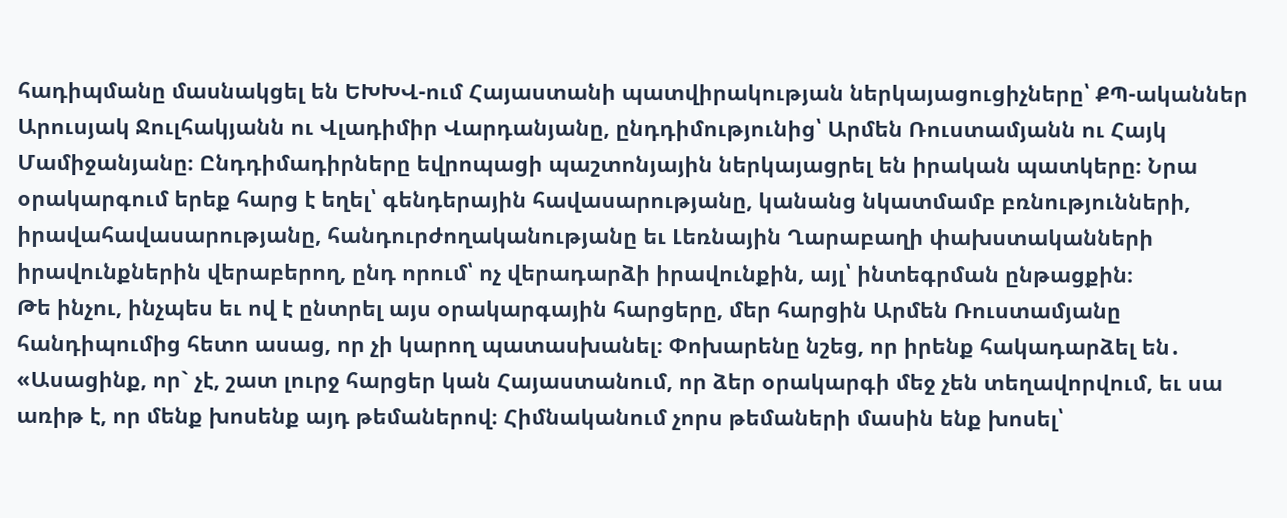հադիպմանը մասնակցել են ԵԽԽՎ-ում Հայաստանի պատվիրակության ներկայացուցիչները՝ ՔՊ-ականներ Արուսյակ Ջուլհակյանն ու Վլադիմիր Վարդանյանը, ընդդիմությունից՝ Արմեն Ռուստամյանն ու Հայկ Մամիջանյանը։ Ընդդիմադիրները եվրոպացի պաշտոնյային ներկայացրել են իրական պատկերը։ Նրա օրակարգում երեք հարց է եղել՝ գենդերային հավասարությանը, կանանց նկատմամբ բռնությունների, իրավահավասարությանը, հանդուրժողականությանը եւ Լեռնային Ղարաբաղի փախստականների իրավունքներին վերաբերող, ընդ որում՝ ոչ վերադարձի իրավունքին, այլ՝ ինտեգրման ընթացքին։
Թե ինչու, ինչպես եւ ով է ընտրել այս օրակարգային հարցերը, մեր հարցին Արմեն Ռուստամյանը հանդիպումից հետո ասաց, որ չի կարող պատասխանել։ Փոխարենը նշեց, որ իրենք հակադարձել են․ «Ասացինք, որ` չէ, շատ լուրջ հարցեր կան Հայաստանում, որ ձեր օրակարգի մեջ չեն տեղավորվում, եւ սա առիթ է, որ մենք խոսենք այդ թեմաներով։ Հիմնականում չորս թեմաների մասին ենք խոսել՝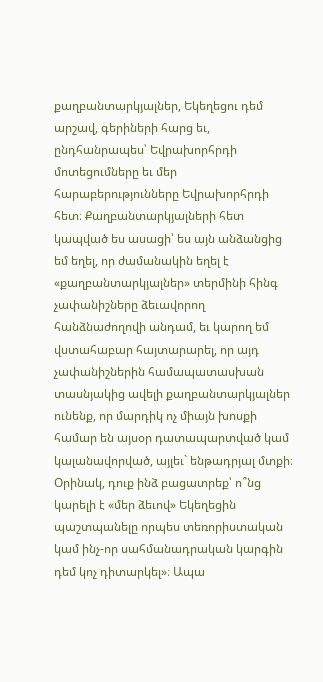քաղբանտարկյալներ, Եկեղեցու դեմ արշավ, գերիների հարց եւ, ընդհանրապես՝ Եվրախորհրդի մոտեցումները եւ մեր հարաբերությունները Եվրախորհրդի հետ։ Քաղբանտարկյալների հետ կապված ես ասացի՝ ես այն անձանցից եմ եղել, որ ժամանակին եղել է «քաղբանտարկյալներ» տերմինի հինգ չափանիշները ձեւավորող հանձնաժողովի անդամ, եւ կարող եմ վստահաբար հայտարարել, որ այդ չափանիշներին համապատասխան տասնյակից ավելի քաղբանտարկյալներ ունենք, որ մարդիկ ոչ միայն խոսքի համար են այսօր դատապարտված կամ կալանավորված, այլեւ` ենթադրյալ մտքի։ Օրինակ, դուք ինձ բացատրեք՝ ո՞նց կարելի է «մեր ձեւով» Եկեղեցին պաշտպանելը որպես տեռորիստական կամ ինչ-որ սահմանադրական կարգին դեմ կոչ դիտարկել»։ Ապա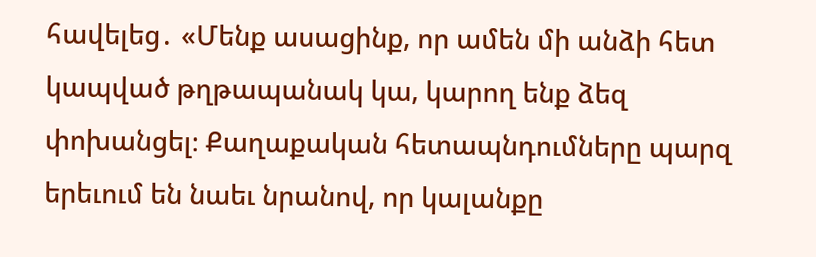հավելեց․ «Մենք ասացինք, որ ամեն մի անձի հետ կապված թղթապանակ կա, կարող ենք ձեզ փոխանցել։ Քաղաքական հետապնդումները պարզ երեւում են նաեւ նրանով, որ կալանքը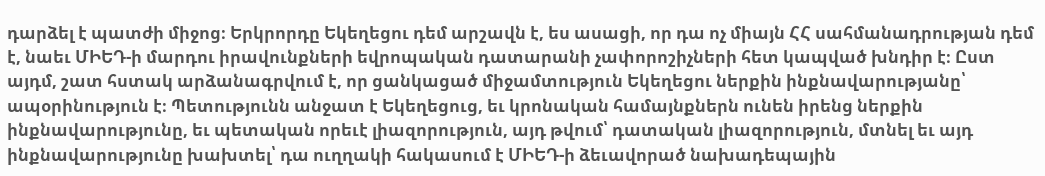դարձել է պատժի միջոց։ Երկրորդը Եկեղեցու դեմ արշավն է, ես ասացի, որ դա ոչ միայն ՀՀ սահմանադրության դեմ է, նաեւ ՄԻԵԴ-ի մարդու իրավունքների եվրոպական դատարանի չափորոշիչների հետ կապված խնդիր է։ Ըստ այդմ, շատ հստակ արձանագրվում է, որ ցանկացած միջամտություն Եկեղեցու ներքին ինքնավարությանը՝ ապօրինություն է։ Պետությունն անջատ է Եկեղեցուց, եւ կրոնական համայնքներն ունեն իրենց ներքին ինքնավարությունը, եւ պետական որեւէ լիազորություն, այդ թվում՝ դատական լիազորություն, մտնել եւ այդ ինքնավարությունը խախտել՝ դա ուղղակի հակասում է ՄԻԵԴ-ի ձեւավորած նախադեպային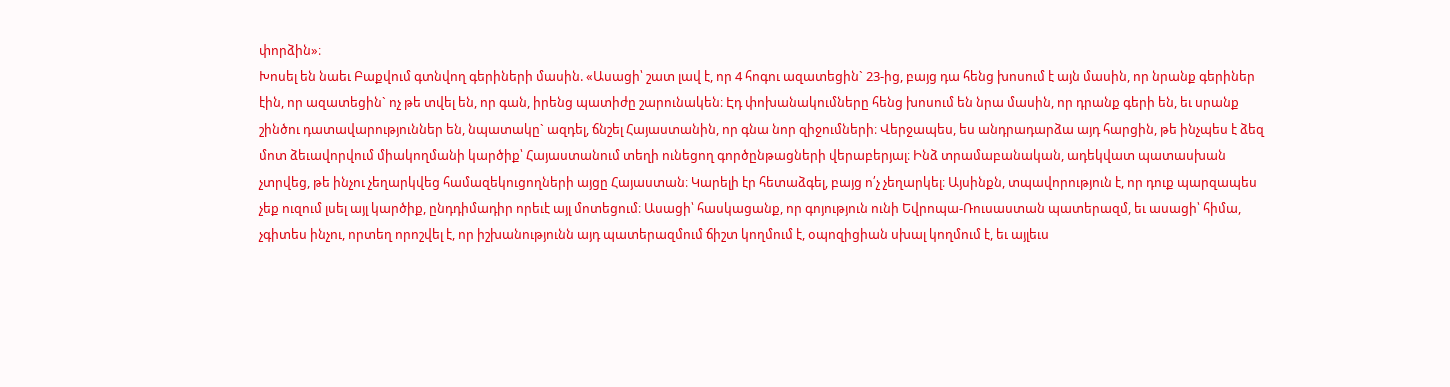փորձին»։
Խոսել են նաեւ Բաքվում գտնվող գերիների մասին. «Ասացի՝ շատ լավ է, որ 4 հոգու ազատեցին` 23-ից, բայց դա հենց խոսում է այն մասին, որ նրանք գերիներ էին, որ ազատեցին` ոչ թե տվել են, որ գան, իրենց պատիժը շարունակեն։ Էդ փոխանակումները հենց խոսում են նրա մասին, որ դրանք գերի են, եւ սրանք շինծու դատավարություններ են, նպատակը` ազդել, ճնշել Հայաստանին, որ գնա նոր զիջումների։ Վերջապես, ես անդրադարձա այդ հարցին, թե ինչպես է ձեզ մոտ ձեւավորվում միակողմանի կարծիք՝ Հայաստանում տեղի ունեցող գործընթացների վերաբերյալ։ Ինձ տրամաբանական, ադեկվատ պատասխան չտրվեց, թե ինչու չեղարկվեց համազեկուցողների այցը Հայաստան։ Կարելի էր հետաձգել, բայց ո՛չ չեղարկել։ Այսինքն, տպավորություն է, որ դուք պարզապես չեք ուզում լսել այլ կարծիք, ընդդիմադիր որեւէ այլ մոտեցում։ Ասացի՝ հասկացանք, որ գոյություն ունի Եվրոպա-Ռուսաստան պատերազմ, եւ ասացի՝ հիմա, չգիտես ինչու, որտեղ որոշվել է, որ իշխանությունն այդ պատերազմում ճիշտ կողմում է, օպոզիցիան սխալ կողմում է, եւ այլեւս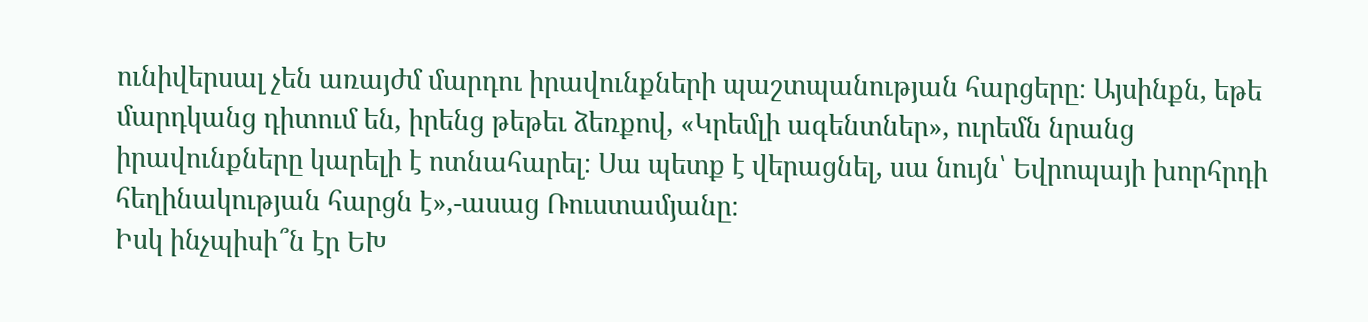ունիվերսալ չեն առայժմ մարդու իրավունքների պաշտպանության հարցերը։ Այսինքն, եթե մարդկանց դիտում են, իրենց թեթեւ ձեռքով, «Կրեմլի ագենտներ», ուրեմն նրանց իրավունքները կարելի է ոտնահարել։ Սա պետք է վերացնել, սա նույն՝ Եվրոպայի խորհրդի հեղինակության հարցն է»,-ասաց Ռուստամյանը։
Իսկ ինչպիսի՞ն էր ԵԽ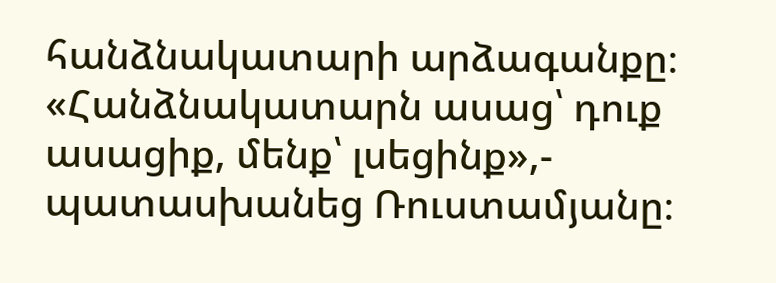հանձնակատարի արձագանքը։ «Հանձնակատարն ասաց՝ դուք ասացիք, մենք՝ լսեցինք»,- պատասխանեց Ռուստամյանը։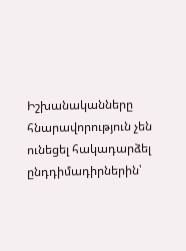Իշխանականները հնարավորություն չեն ունեցել հակադարձել ընդդիմադիրներին՝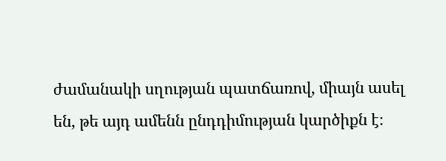ժամանակի սղության պատճառով, միայն ասել են, թե այդ ամենն ընդդիմության կարծիքն է։